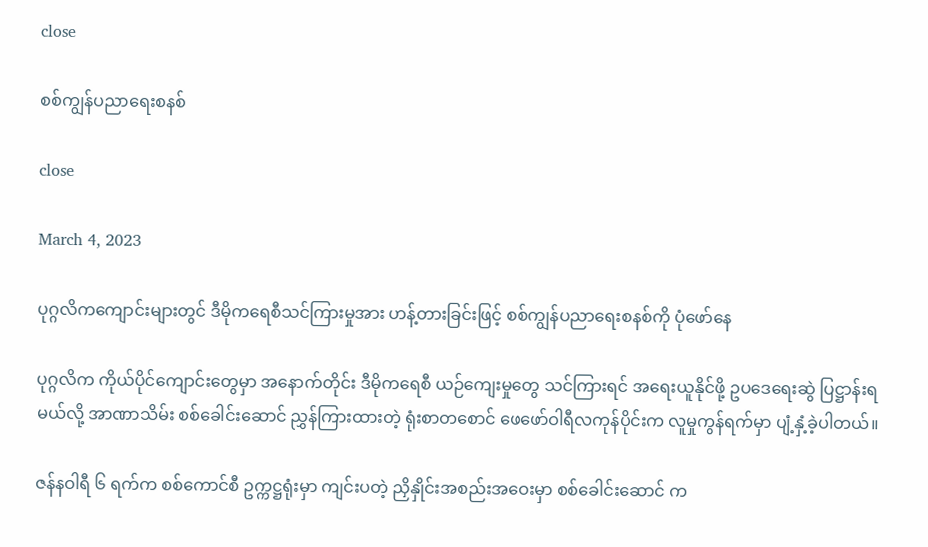close

စစ်ကျွန်ပညာရေးစနစ်

close

March 4, 2023

ပုဂ္ဂလိကကျောင်းများတွင် ဒီမိုကရေစီသင်ကြားမှုအား ဟန့်တားခြင်းဖြင့် စစ်ကျွန်ပညာရေးစနစ်ကို ပုံဖော်နေ

ပုဂ္ဂလိက ကိုယ်ပိုင်ကျောင်းတွေမှာ အနောက်တိုင်း ဒီမိုကရေစီ ယဉ်ကျေးမှုတွေ သင်ကြားရင် အရေးယူနိုင်ဖို့ ဥပဒေရေးဆွဲ ပြဋ္ဌာန်းရမယ်လို့ အာဏာသိမ်း စစ်ခေါင်းဆောင် ညွှန်ကြားထားတဲ့ ရုံးစာတစောင် ဖေဖော်ဝါရီလကုန်ပိုင်းက လူမှုကွန်ရက်မှာ ပျံ့နှံ့ခဲ့ပါတယ်။

ဇန်နဝါရီ ၆ ရက်က စစ်ကောင်စီ ဥက္ကဋ္ဌရုံးမှာ ကျင်းပတဲ့ ညှိနှိုင်းအစည်းအဝေးမှာ စစ်ခေါင်းဆောင် က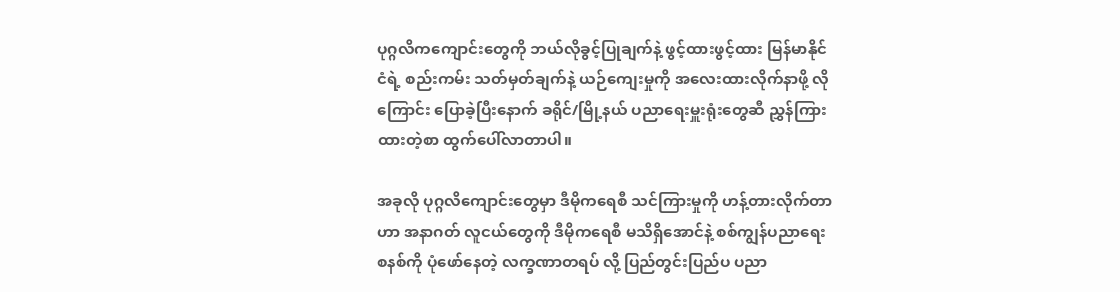ပုဂ္ဂလိကကျောင်းတွေကို ဘယ်လိုခွင့်ပြုချက်နဲ့ ဖွင့်ထားဖွင့်ထား မြန်မာနိုင်ငံရဲ့ စည်းကမ်း သတ်မှတ်ချက်နဲ့ ယဉ်ကျေးမှုကို အလေးထားလိုက်နာဖို့ လိုကြောင်း ပြောခဲ့ပြီးနောက် ခရိုင်/မြို့နယ် ပညာရေးမှူးရုံးတွေဆီ ညွှန်ကြားထားတဲ့စာ ထွက်ပေါ်လာတာပါ။

အခုလို ပုဂ္ဂလိကျောင်းတွေမှာ ဒီမိုကရေစီ သင်ကြားမှုကို ဟန့်တားလိုက်တာဟာ အနာဂတ် လူငယ်တွေကို ဒီမိုကရေစီ မသိရှိအောင်နဲ့ စစ်ကျွန်ပညာရေးစနစ်ကို ပုံဖော်နေတဲ့ လက္ခဏာတရပ် လို့ ပြည်တွင်းပြည်ပ ပညာ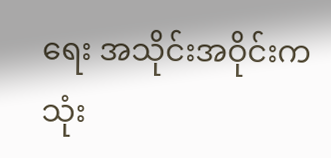ရေး အသိုင်းအဝိုင်းက သုံး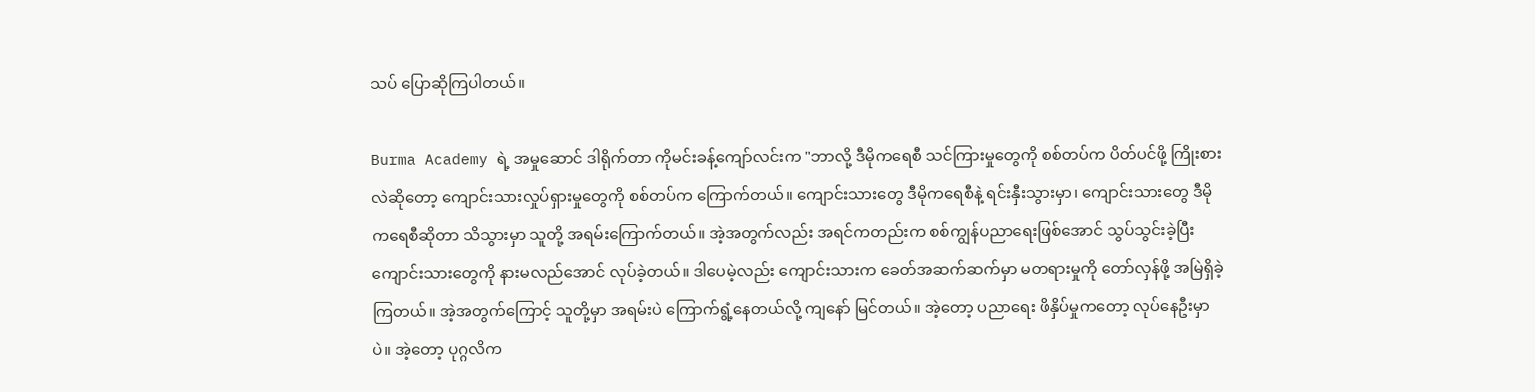သပ် ပြောဆိုကြပါတယ်။

Burma Academy ရဲ့ အမှုဆောင် ဒါရိုက်တာ ကိုမင်းခန့်ကျော်လင်းက "ဘာလို့ ဒီမိုကရေစီ သင်ကြားမှုတွေကို စစ်တပ်က ပိတ်ပင်ဖို့ ကြိုးစားလဲဆိုတော့ ကျောင်းသားလှုပ်ရှားမှုတွေကို စစ်တပ်က ကြောက်တယ်။ ကျောင်းသားတွေ ဒီမိုကရေစီနဲ့ ရင်းနှီးသွားမှာ၊ ကျောင်းသားတွေ ဒီမိုကရေစီဆိုတာ သိသွားမှာ သူတို့ အရမ်းကြောက်တယ်။ အဲ့အတွက်လည်း အရင်ကတည်းက စစ်ကျွန်ပညာရေးဖြစ်အောင် သွပ်သွင်းခဲ့ပြီး ကျောင်းသားတွေကို နားမလည်အောင် လုပ်ခဲ့တယ်။ ဒါပေမဲ့လည်း ကျောင်းသားက ခေတ်အဆက်ဆက်မှာ မတရားမှုကို တော်လှန်ဖို့ အမြဲရှိခဲ့ကြတယ်။ အဲ့အတွက်ကြောင့် သူတို့မှာ အရမ်းပဲ ကြောက်ရွံ့နေတယ်လို့ ကျနော် မြင်တယ်။ အဲ့တော့ ပညာရေး ဖိနှိပ်မှုကတော့ လုပ်နေဦးမှာပဲ။ အဲ့တော့ ပုဂ္ဂလိက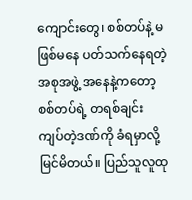ကျောင်းတွေ၊ စစ်တပ်နဲ့ မဖြစ်မနေ ပတ်သက်နေရတဲ့ အစုအဖွဲ့ အနေနဲ့ကတော့ စစ်တပ်ရဲ့ တရစ်ချင်း ကျပ်တဲ့ဒဏ်ကို ခံရမှာလို့ မြင်မိတယ်။ ပြည်သူလူထု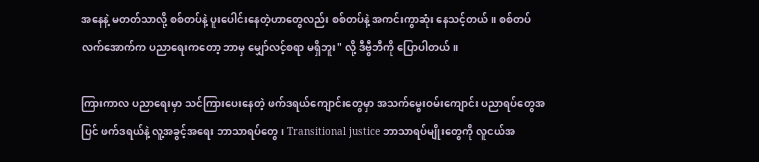အနေနဲ့ မတတ်သာလို့ စစ်တပ်နဲ့ ပူးပေါင်းနေတဲ့ဟာတွေလည်း စစ်တပ်နဲ့ အကင်းကွာဆုံး နေသင့်တယ်။ စစ်တပ်လက်အောက်က ပညာရေးကတော့ ဘာမှ မျှော်လင့်စရာ မရှိဘူး" လို့ ဒီဗွီဘီကို ပြောပါတယ်။

ကြားကာလ ပညာရေးမှာ သင်ကြားပေးနေတဲ့ ဖက်ဒရယ်ကျောင်းတွေမှာ အသက်မွေးဝမ်းကျောင်း ပညာရပ်တွေအပြင် ဖက်ဒရယ်နဲ့ လူ့အခွင့်အရေး ဘာသာရပ်တွေ၊ Transitional justice ဘာသာရပ်မျိုးတွေကို လူငယ်အ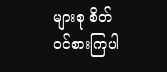များစု စိတ်ဝင်စားကြပါ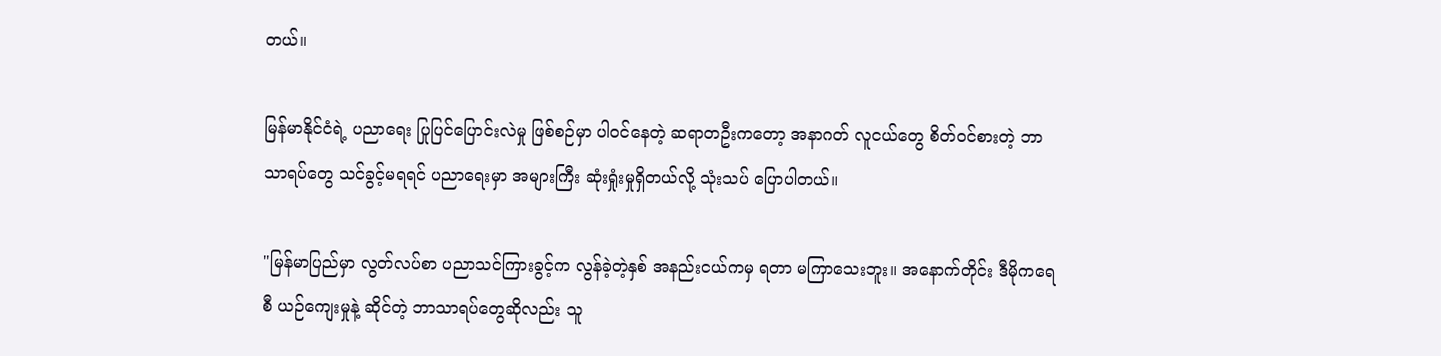တယ်။

မြန်မာနိုင်ငံရဲ့ ပညာရေး ပြုပြင်ပြောင်းလဲမှု ဖြစ်စဉ်မှာ ပါဝင်နေတဲ့ ဆရာတဦးကတော့ အနာဂတ် လူငယ်တွေ စိတ်ဝင်စားတဲ့ ဘာသာရပ်တွေ သင်ခွင့်မရရင် ပညာရေးမှာ အများကြီး ဆုံးရှုံးမှုရှိတယ်လို့ သုံးသပ် ပြောပါတယ်။

"မြန်မာပြည်မှာ လွတ်လပ်စာ ပညာသင်ကြားခွင့်က လွန်ခဲ့တဲ့နှစ် အနည်းငယ်ကမှ ရတာ မကြာသေးဘူး။ အနောက်တိုင်း ဒီမိုကရေစီ ယဉ်ကျေးမှုနဲ့ ဆိုင်တဲ့ ဘာသာရပ်တွေဆိုလည်း သူ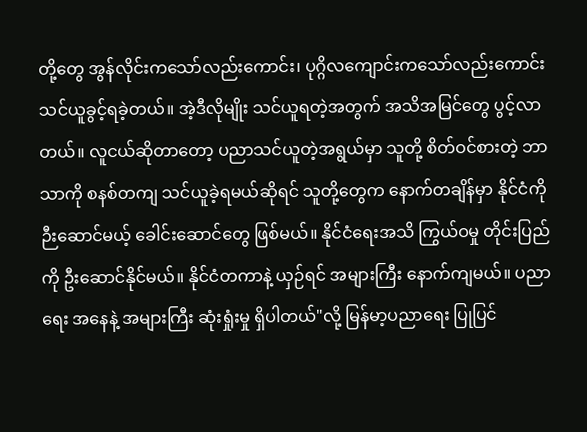တို့တွေ အွန်လိုင်းကသော်လည်းကောင်း၊ ပုဂ္ဂိလကျောင်းကသော်လည်းကောင်း သင်ယူခွင့်ရခဲ့တယ်။ အဲ့ဒီလိုမျိုး သင်ယူရတဲ့အတွက် အသိအမြင်တွေ ပွင့်လာတယ်။ လူငယ်ဆိုတာတော့ ပညာသင်ယူတဲ့အရွယ်မှာ သူတို့ စိတ်ဝင်စားတဲ့ ဘာသာကို စနစ်တကျ သင်ယူခဲ့ရမယ်ဆိုရင် သူတို့တွေက နောက်တချိန်မှာ နိုင်ငံကို ဉီးဆောင်မယ့် ခေါင်းဆောင်တွေ ဖြစ်မယ်။ နိုင်ငံရေးအသိ ကြွယ်ဝမှု တိုင်းပြည်ကို ဦးဆောင်နိုင်မယ်။ နိုင်ငံတကာနဲ့ ယှဉ်ရင် အများကြီး နောက်ကျမယ်။ ပညာရေး အနေနဲ့ အများကြီး ဆုံးရှုံးမှု ရှိပါတယ်"လို့ မြန်မာ့ပညာရေး ပြုပြင်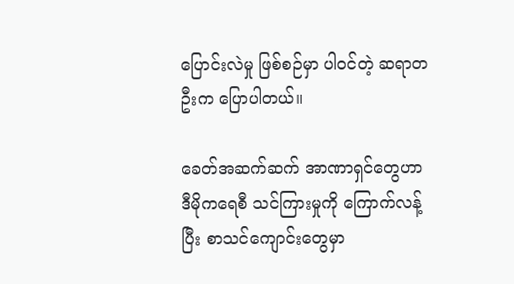ပြောင်းလဲမှု ဖြစ်စဉ်မှာ ပါဝင်တဲ့ ဆရာတဦးက ပြောပါတယ်။

ခေတ်အဆက်ဆက် အာဏာရှင်တွေဟာ ဒီမိုကရေစီ သင်ကြားမှုကို ကြောက်လန့်ပြီး စာသင်ကျောင်းတွေမှာ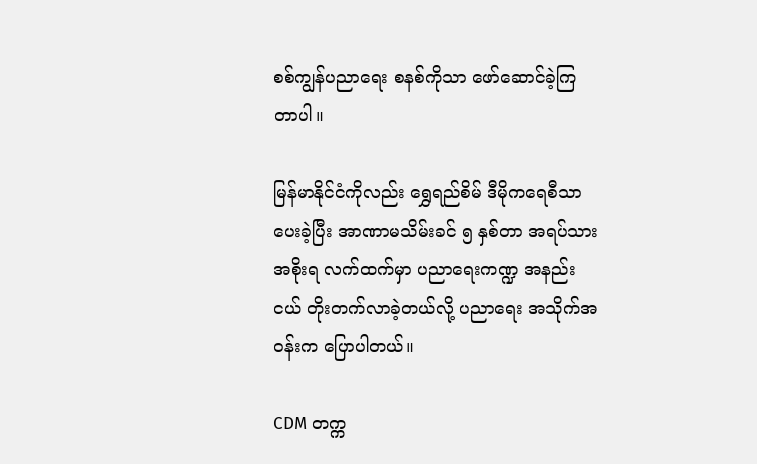စစ်ကျွန်ပညာရေး စနစ်ကိုသာ ဖော်ဆောင်ခဲ့ကြတာပါ။

မြန်မာနိုင်ငံကိုလည်း ရွှေရည်စိမ် ဒီမိုကရေစီသာ ပေးခဲ့ပြီး အာဏာမသိမ်းခင် ၅ နှစ်တာ အရပ်သား အစိုးရ လက်ထက်မှာ ပညာရေးကဏ္ဍ အနည်းငယ် တိုးတက်လာခဲ့တယ်လို့ ပညာရေး အသိုက်အဝန်းက ပြောပါတယ်။

CDM တက္က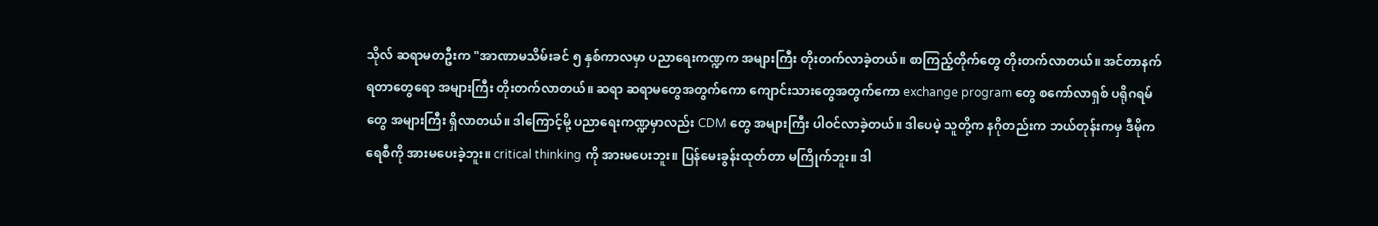သိုလ် ဆရာမတဦးက "အာဏာမသိမ်းခင် ၅ နှစ်ကာလမှာ ပညာရေးကဏ္ဍက အများကြီး တိုးတက်လာခဲ့တယ်။ စာကြည့်တိုက်တွေ တိုးတက်လာတယ်။ အင်တာနက် ရတာတွေရော အများကြီး တိုးတက်လာတယ်။ ဆရာ ဆရာမတွေအတွက်ကော ကျောင်းသားတွေအတွက်ကော exchange program တွေ စကော်လာရှစ် ပရိုဂရမ်တွေ အများကြီး ရှိလာတယ်။ ဒါကြောင့်မို့ ပညာရေးကဏ္ဍမှာလည်း CDM တွေ အများကြီး ပါဝင်လာခဲ့တယ်။ ဒါပေမဲ့ သူတို့က နဂိုတည်းက ဘယ်တုန်းကမှ ဒီမိုကရေစီကို အားမပေးခဲ့ဘူး။ critical thinking ကို အားမပေးဘူး။ ပြန်မေးခွန်းထုတ်တာ မကြိုက်ဘူး။ ဒါ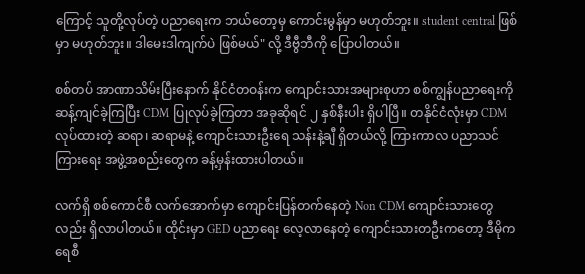ကြောင့် သူတို့လုပ်တဲ့ ပညာရေးက ဘယ်တော့မှ ကောင်းမွန်မှာ မဟုတ်ဘူး။ student central ဖြစ်မှာ မဟုတ်ဘူး။ ဒါမေးဒါကျက်ပဲ ဖြစ်မယ်" လို့ ဒီဗွီဘီကို ပြောပါတယ်။

စစ်တပ် အာဏာသိမ်းပြီးနောက် နိုင်ငံတဝန်းက ကျောင်းသားအများစုဟာ စစ်ကျွန်ပညာရေးကို ဆန့်ကျင်ခဲ့ကြပြီး CDM ပြုလုပ်ခဲ့ကြတာ အခုဆိုရင် ၂ နှစ်နီးပါး ရှိပါပြီ။ တနိုင်ငံလုံးမှာ CDM လုပ်ထားတဲ့ ဆရာ၊ ဆရာမနဲ့ ကျောင်းသားဦးရေ သန်းနဲ့ချီ ရှိတယ်လို့ ကြားကာလ ပညာသင်ကြားရေး အဖွဲ့အစည်းတွေက ခန့်မှန်းထားပါတယ်။

လက်ရှိ စစ်ကောင်စီ လက်အောက်မှာ ကျောင်းပြန်တက်နေတဲ့ Non CDM ကျောင်းသားတွေလည်း ရှိလာပါတယ်။ ထိုင်းမှာ GED ပညာရေး လေ့လာနေတဲ့ ကျောင်းသားတဦးကတော့ ဒီမိုကရေစီ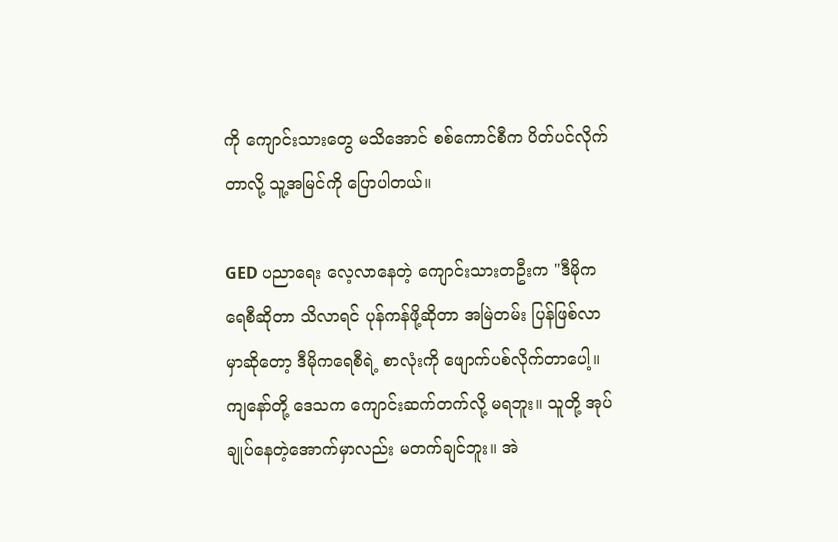ကို ကျောင်းသားတွေ မသိအောင် စစ်ကောင်စီက ပိတ်ပင်လိုက်တာလို့ သူ့အမြင်ကို ပြောပါတယ်။

GED ပညာရေး လေ့လာနေတဲ့ ကျောင်းသားတဦးက "ဒီမိုကရေစီဆိုတာ သိလာရင် ပုန်ကန်ဖို့ဆိုတာ အမြဲတမ်း ပြန်ဖြစ်လာမှာဆိုတော့ ဒီမိုကရေစီရဲ့ စာလုံးကို ဖျောက်ပစ်လိုက်တာပေါ့။ ကျနော်တို့ ဒေသက ကျောင်းဆက်တက်လို့ မရဘူး။ သူတို့ အုပ်ချုပ်နေတဲ့အောက်မှာလည်း မတက်ချင်ဘူး။ အဲ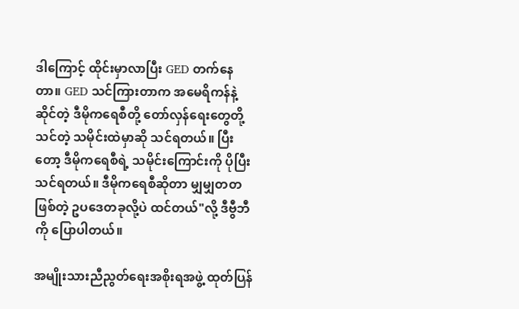ဒါကြောင့် ထိုင်းမှာလာပြီး GED တက်နေတာ။ GED သင်ကြားတာက အမေရိကန်နဲ့ဆိုင်တဲ့ ဒီမိုကရေစီတို့ တော်လှန်ရေးတွေတို့ သင်တဲ့ သမိုင်းထဲမှာဆို သင်ရတယ်။ ပြီးတော့ ဒီမိုကရေစီရဲ့ သမိုင်းကြောင်းကို ပိုပြီး သင်ရတယ်။ ဒီမိုကရေစီဆိုတာ မျှမျှတတဖြစ်တဲ့ ဥပဒေတခုလို့ပဲ ထင်တယ်"လို့ ဒီဗွီဘီကို ပြောပါတယ်။

အမျိုးသားညီညွတ်ရေးအစိုးရအဖွဲ့ ထုတ်ပြန်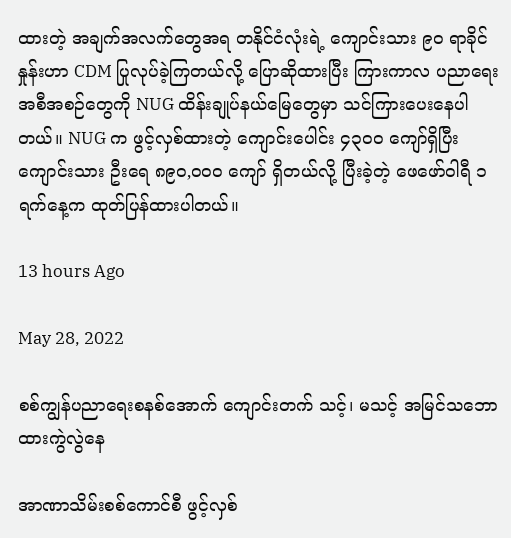ထားတဲ့ အချက်အလက်တွေအရ တနိုင်ငံလုံးရဲ့ ကျောင်းသား ၉၀ ရာခိုင်နှုန်းဟာ CDM ပြုလုပ်ခဲ့ကြတယ်လို့ ပြောဆိုထားပြီး ကြားကာလ ပညာရေး အစီအစဉ်တွေကို NUG ထိန်းချုပ်နယ်မြေတွေမှာ သင်ကြားပေးနေပါတယ်။ NUG က ဖွင့်လှစ်ထားတဲ့ ကျောင်းပေါင်း ၄၃၀၀ ကျော်ရှိပြီး ကျောင်းသား ဦးရေ ၈၉၀,၀၀၀ ကျော် ရှိတယ်လို့ ပြီးခဲ့တဲ့ ဖေဖော်ဝါရီ ၁ ရက်နေ့က ထုတ်ပြန်ထားပါတယ်။

13 hours Ago

May 28, 2022

စစ်ကျွန်ပညာရေးစနစ်အောက် ကျောင်းတက် သင့်၊ မသင့် အမြင်သဘောထားကွဲလွဲနေ

အာဏာသိမ်းစစ်ကောင်စီ ဖွင့်လှစ်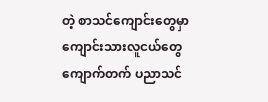တဲ့‌ စာသင်ကျောင်းတွေမှာ ကျောင်းသားလူငယ်တွေ ကျောက်တက် ပညာသင်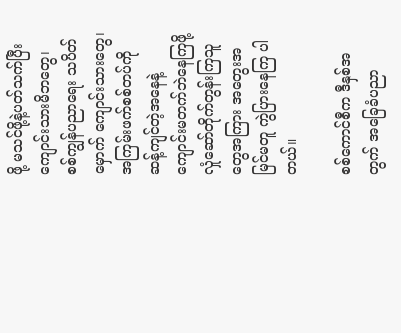ဖို့ မသင်ဖို့နဲ့ပတ်သက်ပြီး ကျောင်းသားမိဘတွေ၊ စစ်ကျွန်ပညာရေး သပိတ်မှောက် ကျောင်းသားတွေ၊ အကြမ်းဖက်စစ်တပ်ကို ဆန့်ကျင်တဲ့အနေနဲ့  ကျောင်းမတက်ဘဲနေကြဖို့ လှုံဆော်တိုက်တွန်းကြသူတွေအကြား အတွေးအမြင်မတူ ကွဲပြားနေကြ ပါတယ်။

စစ်ကောင်စီက ဒီနှစ်အတွက် အခြေခံပညာ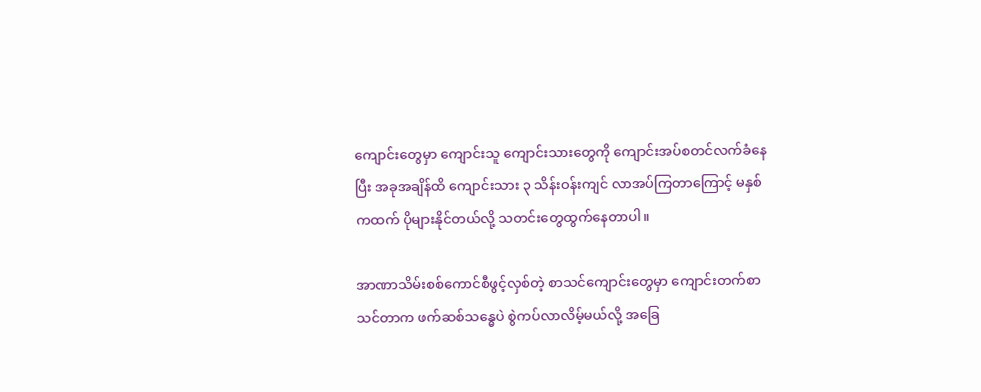ကျောင်းတွေမှာ ကျောင်းသူ ကျောင်းသားတွေကို ကျောင်းအပ်စတင်လက်ခံနေပြီး အခုအချိန်ထိ ကျောင်းသား ၃ သိန်းဝန်းကျင် လာအပ်ကြတာကြောင့် မနှစ်ကထက် ပိုများနိုင်တယ်လို့ သတင်းတွေထွက်နေတာပါ။

အာဏာသိမ်းစစ်ကောင်စီဖွင့်လှစ်တဲ့ စာသင်ကျောင်းတွေမှာ ကျောင်းတက်စာသင်တာက ဖက်ဆစ်သန္ဓေပဲ စွဲကပ်လာလိမ့်မယ်လို့ အခြေ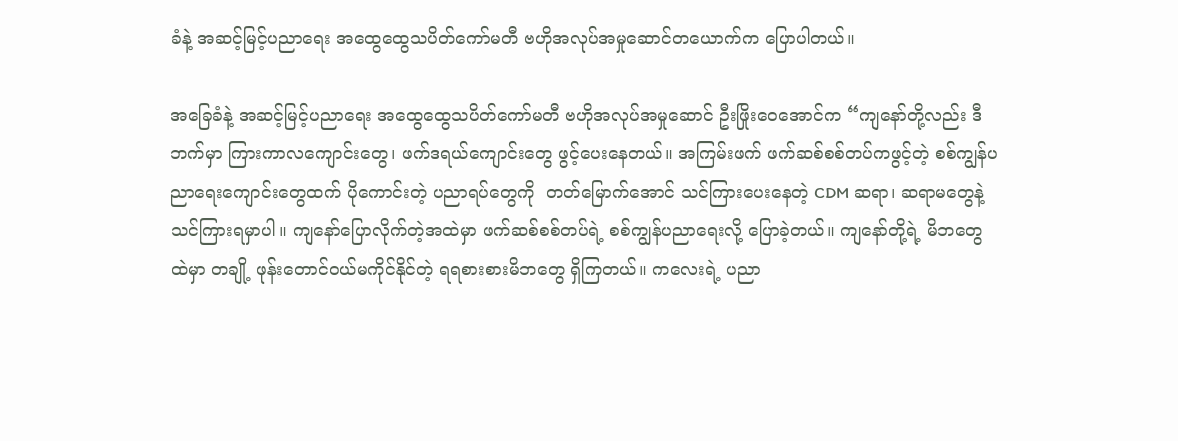ခံနဲ့ အဆင့်မြင့်ပညာရေး အထွေထွေသပိတ်ကော်မတီ ဗဟိုအလုပ်အမှုဆောင်တယောက်က ပြောပါတယ်။

အခြေခံနဲ့ အဆင့်မြင့်ပညာရေး အထွေထွေသပိတ်ကော်မတီ ဗဟိုအလုပ်အမှုဆောင် ဦးဖြိုးဝေအောင်က “ကျနော်တို့လည်း ဒီဘက်မှာ ကြားကာလကျောင်းတွေ၊ ဖက်ဒရယ်ကျောင်းတွေ ဖွင့်ပေးနေတယ်။ အကြမ်းဖက် ဖက်ဆစ်စစ်တပ်ကဖွင့်တဲ့ စစ်ကျွန်ပညာရေးကျောင်းတွေထက် ပိုကောင်းတဲ့ ပညာရပ်တွေကို  တတ်မြောက်အောင် သင်ကြားပေးနေတဲ့ CDM ဆရာ၊ ဆရာမတွေနဲ့ သင်ကြားရမှာပါ။ ကျနော်ပြောလိုက်တဲ့အထဲမှာ ဖက်ဆစ်စစ်တပ်ရဲ့ စစ်ကျွန်ပညာရေးလို့ ပြောခဲ့တယ်။ ကျနော်တို့ရဲ့ မိဘတွေထဲမှာ တချို့ ဖုန်းတောင်ဝယ်မကိုင်နိုင်တဲ့ ရရစားစားမိဘတွေ ရှိကြတယ်။ ကလေးရဲ့ ပညာ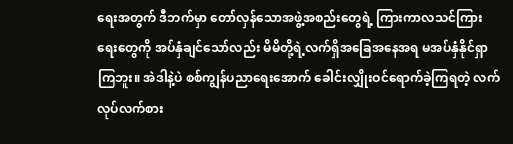ရေးအတွက် ဒီဘက်မှာ တော်လှန်သောအဖွဲ့အစည်းတွေရဲ့ ကြားကာလသင်ကြားရေးတွေကို အပ်နှံချင်သော်လည်း မိမိတို့ရဲ့လက်ရှိအခြေအနေအရ မအပ်နှံနိုင်ရှာကြဘူး။ အဲဒါနဲ့ပဲ စစ်ကျွန်ပညာရေးအောက် ခေါင်းလျှိုးဝင်ရောက်ခဲ့ကြရတဲ့ လက်လုပ်လက်စား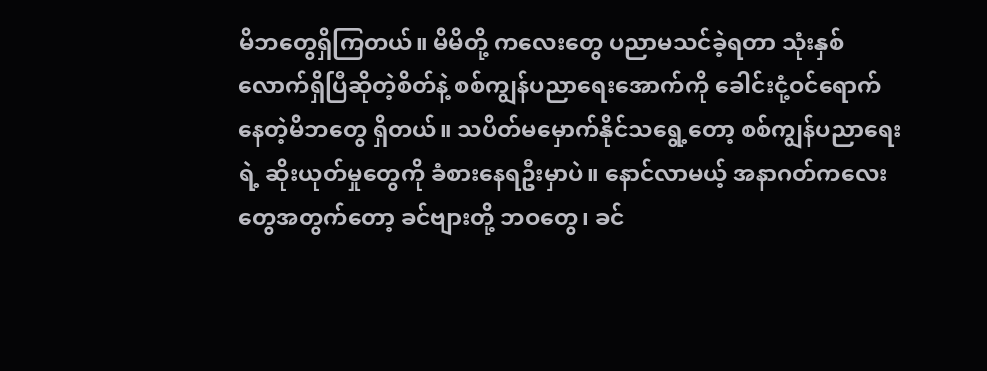မိဘတွေရှိကြတယ်။ မိမိတို့ ကလေးတွေ ပညာမသင်ခဲ့ရတာ သုံးနှစ်လောက်ရှိပြီဆိုတဲ့စိတ်နဲ့ စစ်ကျွန်ပညာရေးအောက်ကို ခေါင်းငုံ့ဝင်ရောက်နေတဲ့မိဘတွေ ရှိတယ်။ သပိတ်မမှောက်နိုင်သရွေ့တော့ စစ်ကျွန်ပညာရေးရဲ့ ဆိုးယုတ်မှုတွေကို ခံစားနေရဦးမှာပဲ။ နောင်လာမယ့် အနာဂတ်ကလေးတွေအတွက်တော့ ခင်ဗျားတို့ ဘဝတွေ၊ ခင်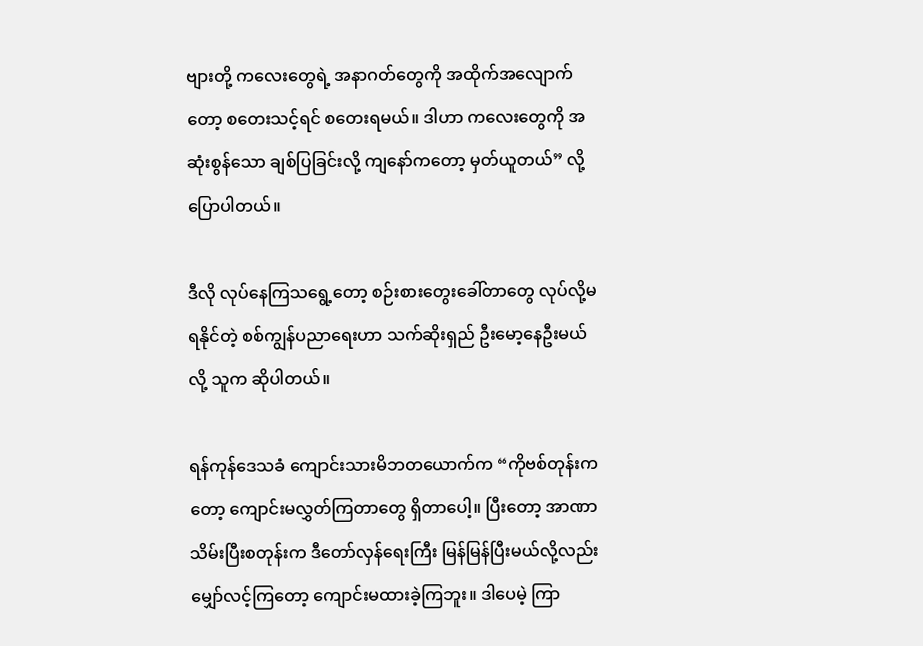ဗျားတို့ ကလေးတွေရဲ့ အနာဂတ်တွေကို အထိုက်အလျောက်တော့ စတေးသင့်ရင် စတေးရမယ်။ ဒါဟာ ကလေးတွေကို အဆုံးစွန်သော ချစ်ပြခြင်းလို့ ကျနော်ကတော့ မှတ်ယူတယ်” လို့ပြောပါတယ်။

ဒီလို လုပ်နေကြသရွေ့တော့ စဉ်းစားတွေးခေါ်တာတွေ လုပ်လို့မရနိုင်တဲ့ စစ်ကျွန်ပညာရေးဟာ သက်ဆိုးရှည် ဦးမော့နေဦးမယ်လို့ သူက ဆိုပါတယ်။

ရန်ကုန်ဒေသခံ ကျောင်းသားမိဘတယောက်က “ကိုဗစ်တုန်းကတော့ ကျောင်းမလွှတ်ကြတာတွေ ရှိတာပေါ့။ ပြီးတော့ အာဏာသိမ်းပြီးစတုန်းက ဒီတော်လှန်ရေးကြီး မြန်မြန်ပြီးမယ်လို့လည်း မျှော်လင့်ကြတော့ ကျောင်းမထားခဲ့ကြဘူး။ ဒါပေမဲ့ ကြာ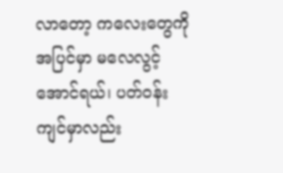လာတော့ ကလေးတွေကို အပြင်မှာ မလေလွင့်အောင်ရယ်၊ ပတ်ဝန်းကျင်မှာလည်း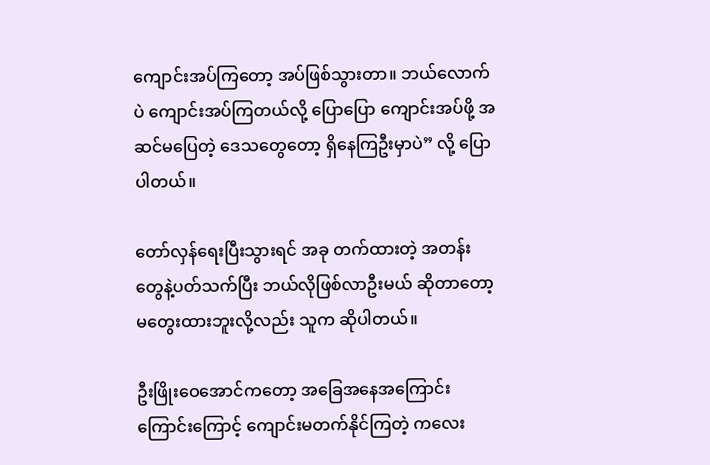ကျောင်းအပ်ကြတော့ အပ်ဖြစ်သွားတာ။ ဘယ်လောက်ပဲ ကျောင်းအပ်ကြတယ်လို့ ပြောပြော ကျောင်းအပ်ဖို့ အဆင်မပြေတဲ့ ဒေသတွေတော့ ရှိနေကြဦးမှာပဲ” လို့ ပြောပါတယ်။

တော်လှန်ရေးပြီးသွားရင် အခု တက်ထားတဲ့ အတန်းတွေနဲ့ပတ်သက်ပြီး ဘယ်လိုဖြစ်လာဦးမယ် ဆိုတာတော့ မတွေးထားဘူးလို့လည်း သူက ဆိုပါတယ်။

ဦးဖြိုးဝေအောင်ကတော့ အခြေအနေအကြောင်းကြောင်းကြောင့် ကျောင်းမတက်နိုင်ကြတဲ့ ကလေး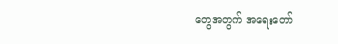တွေအတွက် အရေးတော်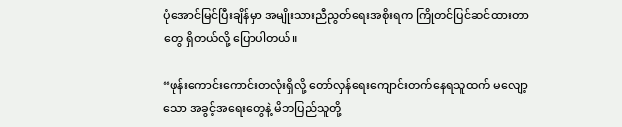ပုံအောင်မြင်ပြီးချိန်မှာ အမျိုးသားညီညွတ်ရေးအစိုးရက ကြိုတင်ပြင်ဆင်ထားတာတွေ ရှိတယ်လို့ ပြောပါတယ်။

“ဖုန်းကောင်းကောင်းတလုံးရှိလို့ တော်လှန်ရေးကျောင်းတက်နေရသူထက် မလျော့သော အခွင့်အရေးတွေနဲ့ မိဘပြည်သူတို့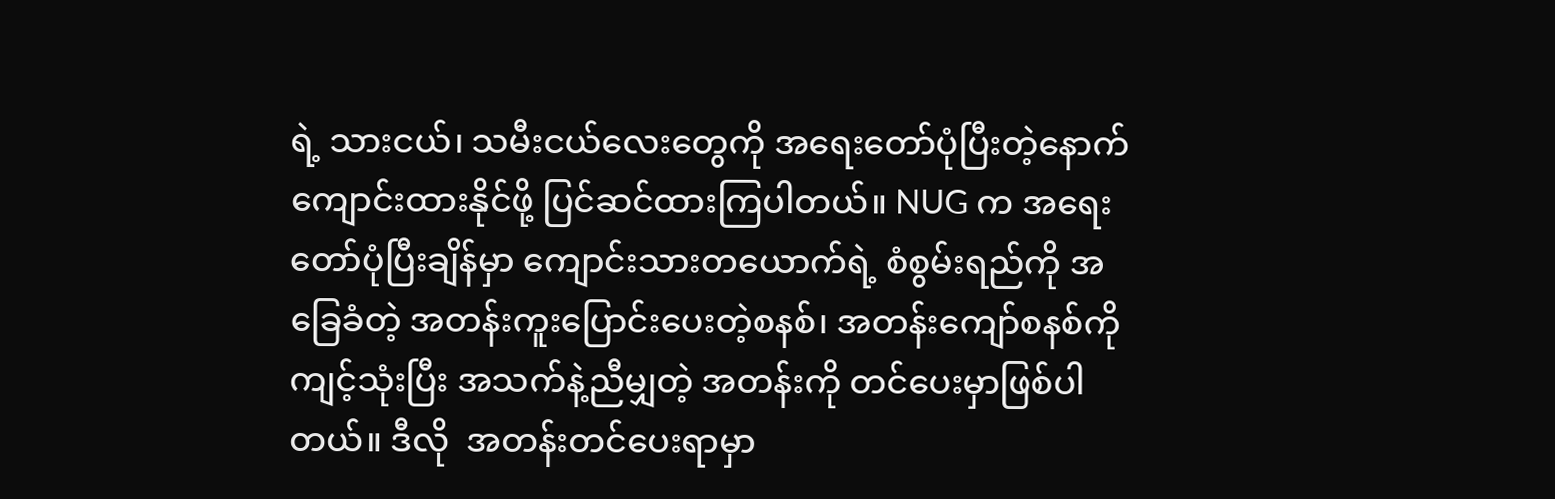ရဲ့ သားငယ်၊ သမီးငယ်လေးတွေကို အရေးတော်ပုံပြီးတဲ့နောက် ကျောင်းထားနိုင်ဖို့ ပြင်ဆင်ထားကြပါတယ်။ NUG က အရေးတော်ပုံပြီးချိန်မှာ ကျောင်းသားတယောက်ရဲ့ စံစွမ်းရည်ကို အခြေခံတဲ့ အတန်းကူးပြောင်းပေးတဲ့စနစ်၊ အတန်းကျော်စနစ်ကိုကျင့်သုံးပြီး အသက်နဲ့ညီမျှတဲ့ အတန်းကို တင်ပေးမှာဖြစ်ပါတယ်။ ဒီလို  အတန်းတင်ပေးရာမှာ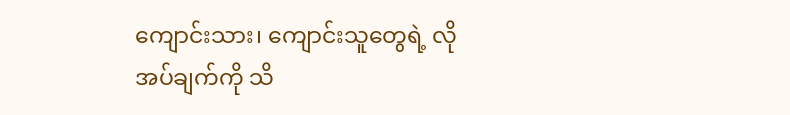ကျောင်းသား၊ ကျောင်းသူတွေရဲ့ လိုအပ်ချက်ကို သိ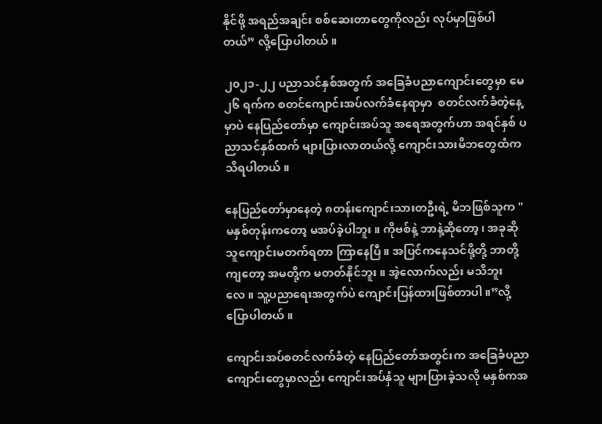နိုင်ဖို့ အရည်အချင်း စစ်ဆေးတာတွေကိုလည်း လုပ်မှာဖြစ်ပါတယ်” လို့ပြောပါတယ်။

၂၀၂၁-၂၂ ပညာသင်နှစ်အတွက် အခြေခံပညာကျောင်းတွေမှာ မေ ၂၆ ရက်က စတင်ကျောင်းအပ်လက်ခံနေရာမှာ  စတင်လက်ခံတဲ့နေ့မှာပဲ နေပြည်တော်မှာ ကျောင်းအပ်သူ အရေအတွက်ဟာ အရင်နှစ် ပညာသင်နှစ်ထက် များပြားလာတယ်လို့ ကျောင်းသားမိဘတွေထံက သိရပါတယ်။

နေပြည်တော်မှာနေတဲ့ ၈တန်းကျောင်းသားတဦးရဲ့ မိဘဖြစ်သူက "မနှစ်တုန်းကတော့ မအပ်ခဲ့ပါဘူး။ ကိုဗစ်နဲ့ ဘာနဲ့ဆိုတော့၊ အခုဆို သူကျောင်းမတက်ရတာ ကြာနေပြီ။ အပြင်က‌နေသင်ဖို့တို့ ဘာတို့ကျ‌တော့ အမတို့က မတတ်နိုင်ဘူး။ အဲ့လောက်လည်း မသိဘူးလေ။ သူ့ပညာရေးအတွက်ပဲ ကျောင်းပြန်ထားဖြစ်တာပါ။”လို့ပြောပါတယ်။

ကျောင်းအပ်စတင်လက်ခံတဲ့ နေပြည်တော်အတွင်းက အခြေခံပညာကျောင်းတွေမှာလည်း ကျောင်းအပ်နှံသူ များပြားခဲ့သလို မနှစ်ကအ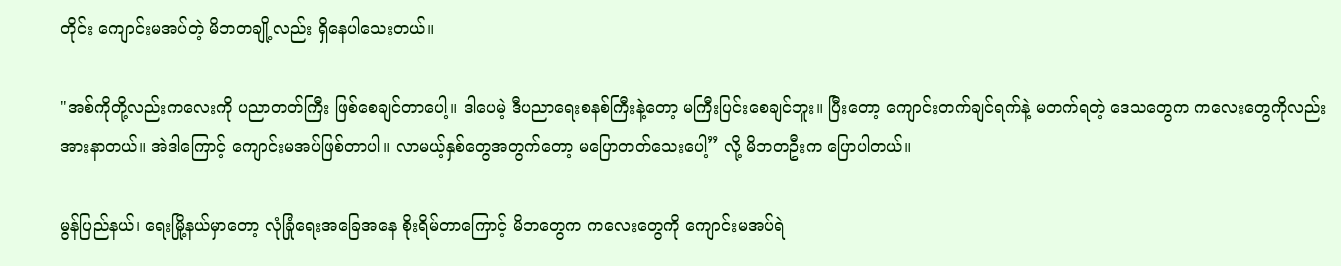တိုင်း ကျောင်းမအပ်တဲ့ မိဘတချို့လည်း ရှိနေပါသေးတယ်။

"အစ်ကိုတို့လည်းကလေးကို ပညာတတ်ကြီး ဖြစ်စေချင်တာပေါ့။ ဒါပေမဲ့ ဒီပညာရေးစနစ်ကြီးနဲ့တော့ မကြီးပြင်းစေချင်ဘူး။ ပြီးတော့ ကျောင်းတက်ချင်ရက်နဲ့ မတက်ရတဲ့ ဒေသတွေက ကလေးတွေကိုလည်း အားနာတယ်။ အဲဒါကြောင့် ကျောင်းမအပ်ဖြစ်တာပါ။ လာမယ့်နှစ်တွေအတွက်တော့ မပြောတတ်‌သေးပေါ့” လို့ မိဘတဦးက ပြောပါတယ်။

မွန်ပြည်နယ်၊ ရေးမြို့နယ်မှာတော့ လုံခြုံရေးအခြေအနေ စိုးရိမ်တာကြောင့် မိဘတွေက ကလေးတွေကို ကျောင်းမအပ်ရဲ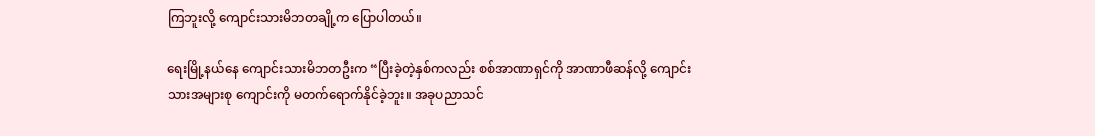ကြဘူးလို့ ကျောင်းသားမိဘတချို့က ပြောပါတယ်။

ရေးမြို့နယ်နေ ကျောင်းသားမိဘတဦးက “ပြီးခဲ့တဲ့နှစ်ကလည်း စစ်အာဏာရှင်ကို အာဏာဖီဆန်လို့ ကျောင်းသားအများစု ကျောင်းကို မတက်ရောက်နိုင်ခဲ့ဘူး။ အခုပညာသင်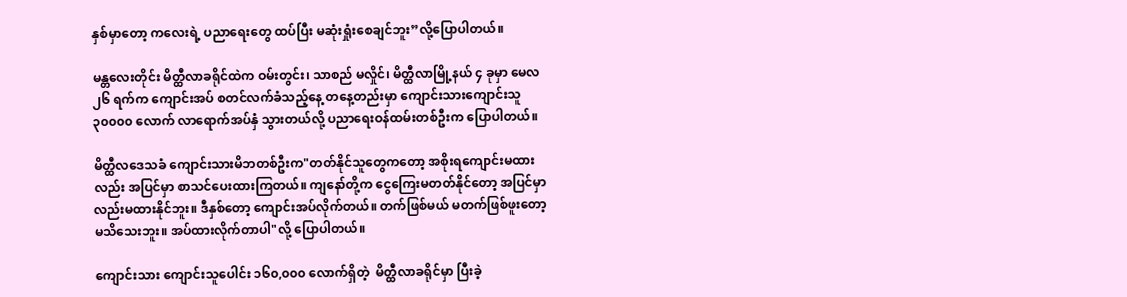နှစ်မှာတော့ ကလေးရဲ့ ပညာရေးတွေ ထပ်ပြီး မဆုံးရှုံးစေချင်ဘူး”လို့ပြောပါတယ်။

မန္တလေးတိုင်း မိတ္ထီလာခရိုင်ထဲက ဝမ်းတွင်း၊ သာစည် မလှိုင်၊ မိတ္ထီလာမြို့နယ် ၄ ခုမှာ မေလ ၂၆ ရက်က ကျောင်းအပ် စတင်လက်ခံသည့်နေ့ တနေ့တည်းမှာ ကျောင်းသားကျောင်းသူ ၃၀၀၀၀ လောက် လာရောက်အပ်နှံ သွားတယ်လို့ ပညာရေးဝန်ထမ်းတစ်ဦးက ပြောပါတယ်။

မိတ္ထီလဒေသခံ ကျောင်းသားမိဘတစ်ဦးက"တတ်နိုင်သူတွေကတော့ အစိုးရကျောင်းမထားလည်း အပြင်မှာ စာသင်ပေးထားကြတယ်။ ကျနော်တို့က ငွေကြေးမတတ်နိုင်တော့ အပြင်မှာလည်းမထားနိုင်ဘူး။ ဒီနှစ်တော့ ကျောင်းအပ်လိုက်တယ်။ တက်ဖြစ်မယ် မတက်ဖြစ်ဖူးတော့ မသိသေးဘူး။ အပ်ထားလိုက်တာပါ"လို့ ပြောပါတယ်။

ကျောင်းသား ကျောင်းသူပေါင်း ၁၆၀,၀၀၀ လောက်ရှိတဲ့  မိတ္ထီလာခရိုင်မှာ ပြီးခဲ့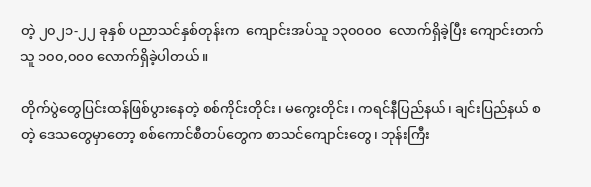တဲ့ ၂၀၂၁-၂၂ ခုနှစ် ပညာသင်နှစ်တုန်းက  ကျောင်းအပ်သူ ၁၃၀၀၀၀  လောက်ရှိခဲ့ပြီး ကျောင်းတက်သူ ၁၀၀,၀၀၀ လောက်ရှိခဲ့ပါတယ်။

တိုက်ပွဲတွေပြင်းထန်ဖြစ်ပွားနေတဲ့ စစ်ကိုင်းတိုင်း၊ မကွေးတိုင်း၊ ကရင်နီပြည်နယ်၊ ချင်းပြည်နယ် စတဲ့ ဒေသတွေမှာတော့ စစ်ကောင်စီတပ်တွေက စာသင်ကျောင်းတွေ၊ ဘုန်းကြီး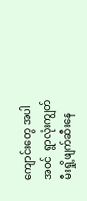ကျောင်းတွေ အပါအဝင်  ရွာလုံးကျွတ်မီးရှို့ဖျက်ဆီးနေ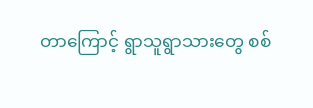တာကြောင့် ရွာသူရွာသားတွေ စစ်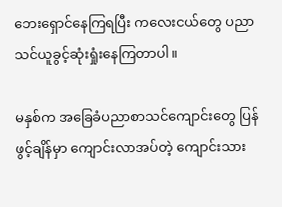ဘေးရှောင်နေကြရပြီး ကလေးငယ်တွေ ပညာသင်ယူခွင့်ဆုံးရှုံးနေကြတာပါ။

မနှစ်က အခြေခံပညာစာသင်ကျောင်းတွေ ပြန်ဖွင့်ချိန်မှာ ကျောင်းလာအပ်တဲ့ ကျောင်းသား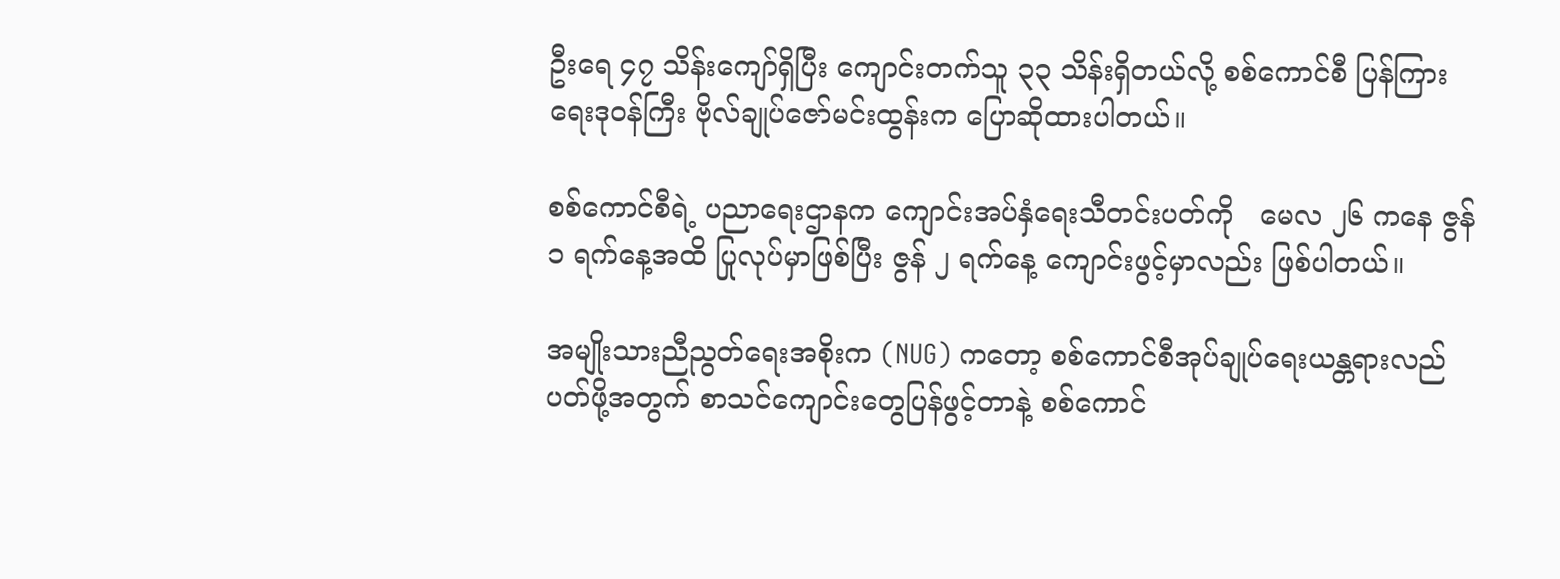ဦးရေ ၄၇ သိန်းကျော်ရှိပြီး ကျောင်းတက်သူ ၃၃ သိန်းရှိတယ်လို့ စစ်ကောင်စီ ပြန်ကြားရေးဒုဝန်ကြီး ဗိုလ်ချုပ်ဇော်မင်းထွန်းက ပြောဆိုထားပါတယ်။

စစ်ကောင်စီရဲ့ ပညာရေးဌာနက ကျောင်းအပ်နှံရေးသီတင်းပတ်ကို   မေလ ၂၆ ကနေ ဇွန် ၁ ရက်နေ့အထိ ပြုလုပ်မှာဖြစ်ပြီး ဇွန် ၂ ရက်နေ့ ကျောင်းဖွင့်မှာလည်း ဖြစ်ပါတယ်။

အမျိုးသားညီညွတ်ရေးအစိုးက (NUG) ကတော့ စစ်ကောင်စီအုပ်ချုပ်ရေးယန္တရားလည်ပတ်ဖို့အတွက် စာသင်ကျောင်းတွေပြန်ဖွင့်တာနဲ့ စစ်ကောင်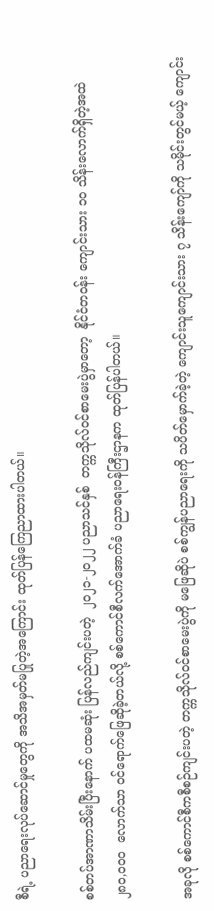စီရဲ့ ပညာရေးလုပ်ဆောင်မှုတွေကို အသိအမှတ်မပြုတဲ့အကြောင်း ထုတ်ပြန်ကြေညာထားပါတယ်။

စစ်တပ်အာဏာသိမ်းပြီးနောက် ပထမဆုံး ပြန်လည်ကျင်းပတဲ့  ၂၀၂၁-၂၀၂၂ ပညာသင်နှစ်  တက္ကသိုလ်ဝင်စာမေးပွဲမှာတော့  နိုင်ငံတဝန်း ကျောင်းသား ၁၀ သိန်းလောက်ရှိတဲ့အထဲ ၂၈၀,၀၀၀  လောက်သာ ဝင်ရောက်ဖြေဆိုခဲ့တယ်လို့ စစ်ကောင်စီလက်အောက်ခံ ပညာရေးဝန်ကြီးဌာနက ထုတ်ပြန်ပါတယ်။

အခုလို စစ်ကောင်စီကစီစဉ်ကျင်းပတဲ့ တက္ကသိုလ်ဝင်စာမေးပွဲကို မဖြေဆိုပဲ စစ်ကျွန်ပညာရေးကို သပိတ်မှောက်ခဲ့တဲ့ ကျောင်းသူကျောင်းသား ၇ သိန်းကျော်ကို သမိုင်းတွင်မယ့် ကျောင်း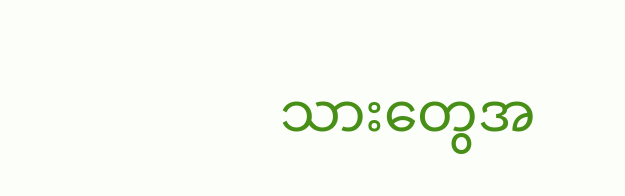သားတွေအ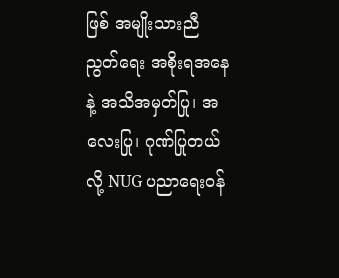ဖြစ် အမျိုးသားညီညွတ်ရေး အစိုးရအနေနဲ့ အသိအမှတ်ပြု၊ အလေးပြု၊ ဂုဏ်ပြုတယ်လို့ NUG ပညာရေးဝန်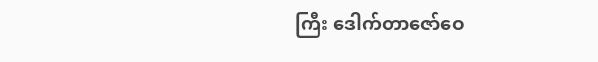ကြီး ဒေါက်တာဇော်ဝေ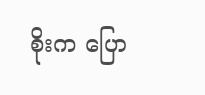စိုးက ပြော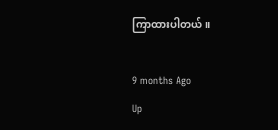ကြာထားပါတယ်။

9 months Ago
Up